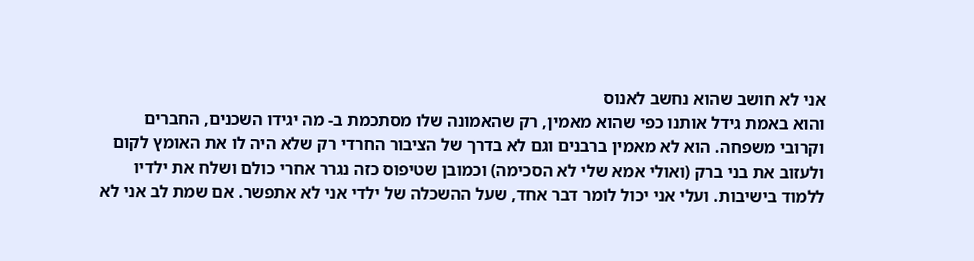אני לא חושב שהוא נחשב לאנוס
והוא באמת גידל אותנו כפי שהוא מאמין, רק שהאמונה שלו מסתכמת ב- מה יגידו השכנים, החברים וקרובי משפחה. הוא לא מאמין ברבנים וגם לא בדרך של הציבור החרדי רק שלא היה לו את האומץ לקום ולעזוב את בני ברק (ואולי אמא שלי לא הסכימה) וכמובן שטיפוס כזה נגרר אחרי כולם ושלח את ילדיו ללמוד בישיבות. ועלי אני יכול לומר דבר אחד, שעל ההשכלה של ילדי אני לא אתפשר. אם שמת לב אני לא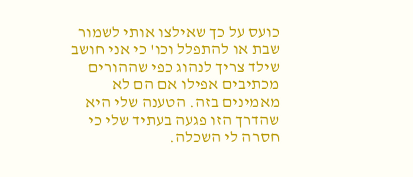כועס על כך שאילצו אותי לשמור שבת או להתפלל וכו' כי אני חושב שילד צריך לנהוג כפי שההורים מכתיבים אפילו אם הם לא מאמינים בזה. הטענה שלי היא שהדרך הזו פגעה בעתיד שלי כי חסרה לי השכלה.